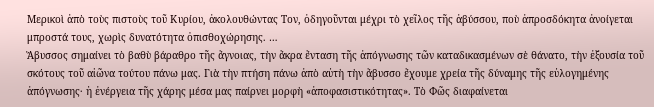Μερικοὶ ἀπὸ τοὺς πιστοὺς τοῦ Κυρίου, ἀκολουθώντας Τον, ὁδηγοῦνται μέχρι τὸ χεῖλος τῆς ἀβύσσου, ποὺ ἀπροσδόκητα ἀνοίγεται μπροστά τους, χωρὶς δυνατότητα ὀπισθοχώρησης. …
Ἄβυσσος σημαίνει τὸ βαθὺ βάραθρο τῆς ἄγνοιας, τὴν ἄκρα ἔνταση τῆς ἀπόγνωσης τῶν καταδικασμένων σὲ θάνατο, τὴν ἐξουσία τοῦ σκότους τοῦ αἰῶνα τούτου πάνω μας. Γιὰ τὴν πτήση πάνω ἀπὸ αὐτὴ τὴν ἄβυσσο ἔχουμε χρεία τῆς δύναμης τῆς εὐλογημένης ἀπόγνωσης· ἡ ἐνέργεια τῆς χάρης μέσα μας παίρνει μορφὴ «ἀποφασιστικότητας». Τὸ Φῶς διαφαίνεται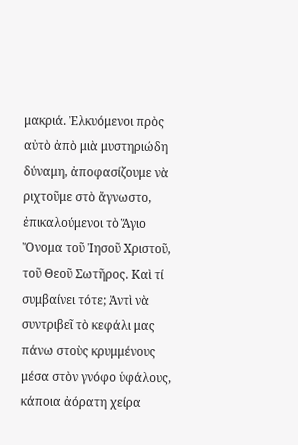μακριά. Ἐλκυόμενοι πρὸς αὐτὸ ἀπὸ μιὰ μυστηριώδη δύναμη, ἀποφασίζουμε νὰ ριχτοῦμε στὸ ἄγνωστο, ἐπικαλούμενοι τὸ Ἅγιο Ὄνομα τοῦ Ἰησοῦ Χριστοῦ, τοῦ Θεοῦ Σωτῆρος. Καὶ τί συμβαίνει τότε; Ἀντὶ νὰ συντριβεῖ τὸ κεφάλι μας πάνω στοὺς κρυμμένους μέσα στὸν γνόφο ὑφάλους, κάποια ἀόρατη χείρα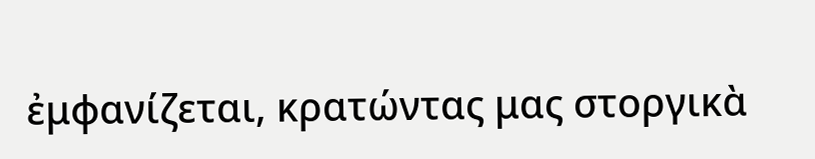ἐμφανίζεται, κρατώντας μας στοργικὰ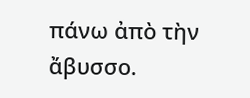πάνω ἀπὸ τὴν ἄβυσσο.